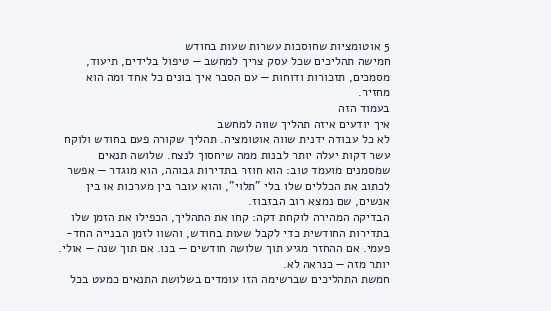5 אוטומציות שחוסכות עשרות שעות בחודש
חמישה תהליכים שכל עסק צריך למחשב — טיפול בלידים, תיעוד, מסמכים, תזכורות ודוחות — עם הסבר איך בונים כל אחד ומה הוא מחזיר.
בעמוד הזה
איך יודעים איזה תהליך שווה למחשב
לא כל עבודה ידנית שווה אוטומציה. תהליך שקורה פעם בחודש ולוקח עשר דקות יעלה יותר לבנות ממה שיחסוך לנצח. שלושה תנאים שמסמנים מועמד טוב: הוא חוזר בתדירות גבוהה, הוא מוגדר — אפשר לכתוב את הכללים שלו בלי "תלוי", והוא עובר בין מערכות או בין אנשים, שם נמצא רוב הבזבוז.
הבדיקה המהירה לוקחת דקה: קחו את התהליך, הכפילו את הזמן שלו בתדירות החודשית כדי לקבל שעות בחודש, והשוו לזמן הבנייה החד-פעמי. אם ההחזר מגיע תוך שלושה חודשים — בנו. אם תוך שנה — אולי. יותר מזה — כנראה לא.
חמשת התהליכים שברשימה הזו עומדים בשלושת התנאים כמעט בכל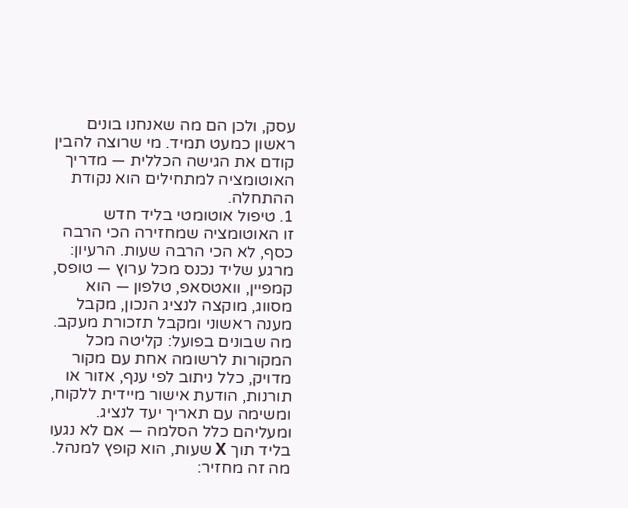עסק, ולכן הם מה שאנחנו בונים ראשון כמעט תמיד. מי שרוצה להבין קודם את הגישה הכללית — מדריך האוטומציה למתחילים הוא נקודת ההתחלה.
1. טיפול אוטומטי בליד חדש
זו האוטומציה שמחזירה הכי הרבה כסף, לא הכי הרבה שעות. הרעיון: מרגע שליד נכנס מכל ערוץ — טופס, קמפיין, וואטסאפ, טלפון — הוא מסווג, מוקצה לנציג הנכון, מקבל מענה ראשוני ומקבל תזכורת מעקב.
מה שבונים בפועל: קליטה מכל המקורות לרשומה אחת עם מקור מדויק, כלל ניתוב לפי ענף, אזור או תורנות, הודעת אישור מיידית ללקוח, ומשימה עם תאריך יעד לנציג. ומעליהם כלל הסלמה — אם לא נגעו בליד תוך X שעות, הוא קופץ למנהל.
מה זה מחזיר: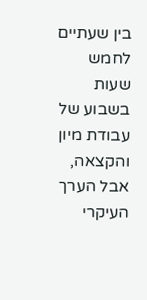בין שעתיים לחמש שעות בשבוע של עבודת מיון והקצאה, אבל הערך העיקרי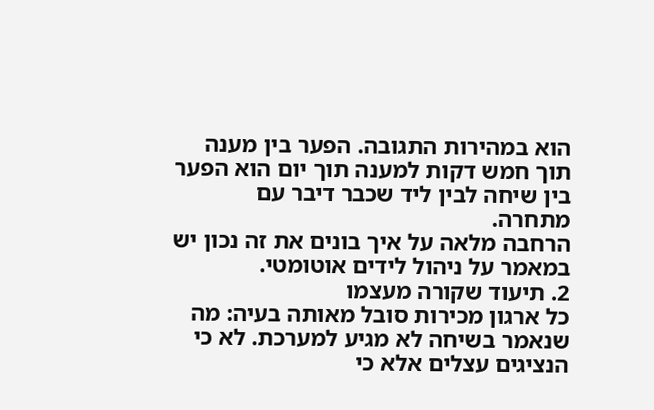הוא במהירות התגובה. הפער בין מענה תוך חמש דקות למענה תוך יום הוא הפער בין שיחה לבין ליד שכבר דיבר עם מתחרה.
הרחבה מלאה על איך בונים את זה נכון יש במאמר על ניהול לידים אוטומטי.
2. תיעוד שקורה מעצמו
כל ארגון מכירות סובל מאותה בעיה: מה שנאמר בשיחה לא מגיע למערכת. לא כי הנציגים עצלים אלא כי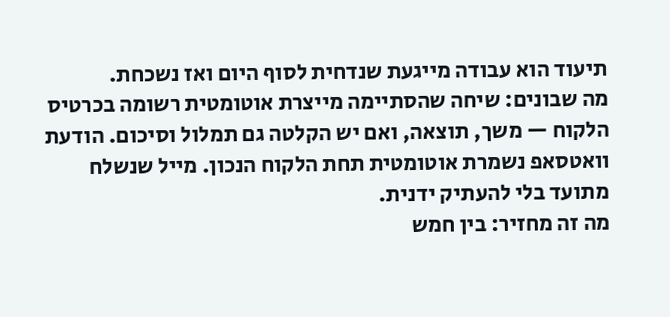תיעוד הוא עבודה מייגעת שנדחית לסוף היום ואז נשכחת.
מה שבונים: שיחה שהסתיימה מייצרת אוטומטית רשומה בכרטיס הלקוח — משך, תוצאה, ואם יש הקלטה גם תמלול וסיכום. הודעת וואטסאפ נשמרת אוטומטית תחת הלקוח הנכון. מייל שנשלח מתועד בלי להעתיק ידנית.
מה זה מחזיר: בין חמש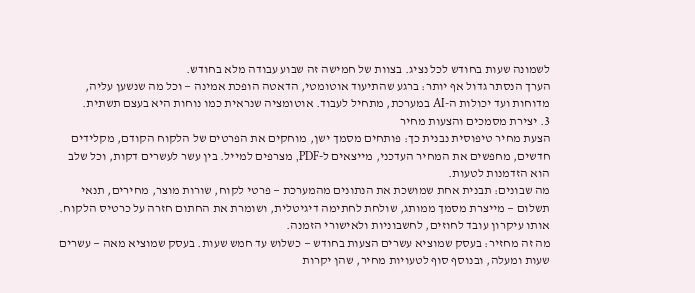לשמונה שעות בחודש לכל נציג. בצוות של חמישה זה שבוע עבודה מלא בחודש.
הערך הנסתר גדול אף יותר: ברגע שהתיעוד אוטומטי, הדאטה הופכת אמינה — וכל מה שנשען עליה, מדוחות ועד יכולות ה-AI במערכת, מתחיל לעבוד. אוטומציה שנראית כמו נוחות היא בעצם תשתית.
3. יצירת מסמכים והצעות מחיר
הצעת מחיר טיפוסית נבנית כך: פותחים מסמך ישן, מוחקים את הפרטים של הלקוח הקודם, מקלידים חדשים, מחפשים את המחיר העדכני, מייצאים ל-PDF, מצרפים למייל. בין עשר לעשרים דקות, וכל שלב הוא הזדמנות לטעות.
מה שבונים: תבנית אחת שמושכת את הנתונים מהמערכת — פרטי לקוח, שורות מוצר, מחירים, תנאי תשלום — מייצרת מסמך ממותג, שולחת לחתימה דיגיטלית, ושומרת את החתום חזרה על כרטיס הלקוח. אותו עיקרון עובד לחוזים, לחשבוניות ולאישורי הזמנה.
מה זה מחזיר: בעסק שמוציא עשרים הצעות בחודש — כשלוש עד חמש שעות. בעסק שמוציא מאה — עשרים שעות ומעלה, ובנוסף סוף לטעויות מחיר, שהן יקרות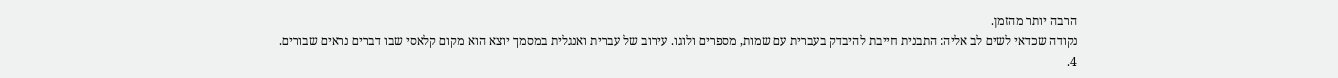הרבה יותר מהזמן.
נקודה שכדאי לשים לב אליה: התבנית חייבת להיבדק בעברית עם שמות, מספרים ולוגו. עירוב של עברית ואנגלית במסמך יוצא הוא מקום קלאסי שבו דברים נראים שבורים.
4.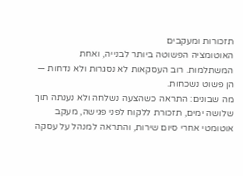תזכורות ומעקבים
האוטומציה הפשוטה ביותר לבנייה, ואחת המשתלמות. רוב העסקאות לא נסגרות ולא נדחות — הן פשוט נשכחות.
מה שבונים: התראה כשהצעה נשלחה ולא נענתה תוך שלושה ימים, תזכורת ללקוח לפני פגישה, מעקב אוטומטי אחרי סיום שירות, והתראה למנהל על עסקה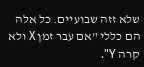שלא זזה שבועיים. כל אלה הם כללי "אם עבר זמן X ולא קרה Y".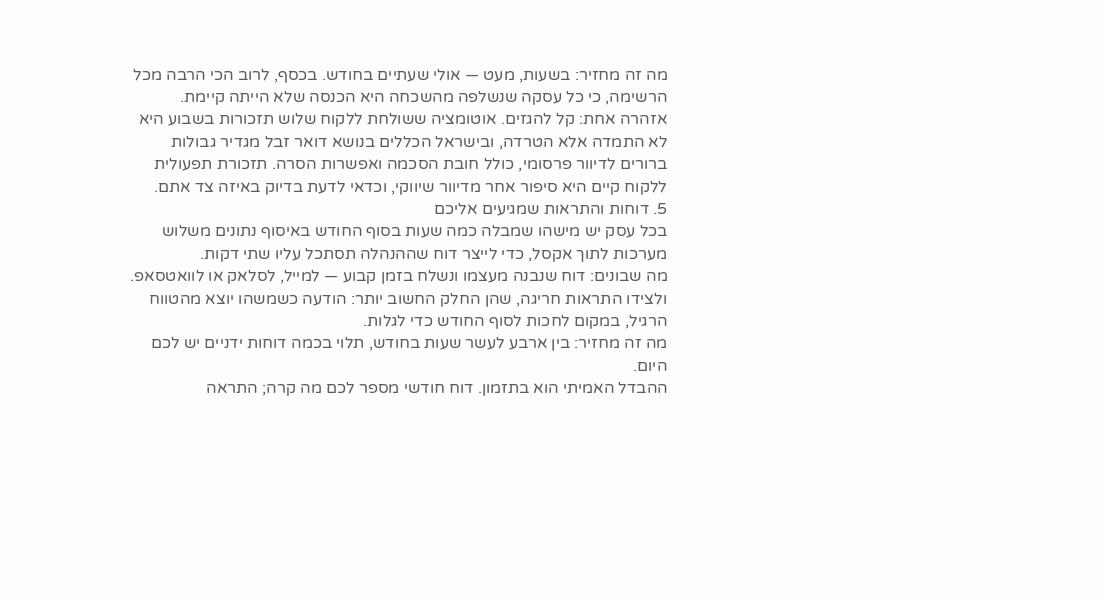מה זה מחזיר: בשעות, מעט — אולי שעתיים בחודש. בכסף, לרוב הכי הרבה מכל הרשימה, כי כל עסקה שנשלפה מהשכחה היא הכנסה שלא הייתה קיימת.
אזהרה אחת: קל להגזים. אוטומציה ששולחת ללקוח שלוש תזכורות בשבוע היא לא התמדה אלא הטרדה, ובישראל הכללים בנושא דואר זבל מגדיר גבולות ברורים לדיוור פרסומי, כולל חובת הסכמה ואפשרות הסרה. תזכורת תפעולית ללקוח קיים היא סיפור אחר מדיוור שיווקי, וכדאי לדעת בדיוק באיזה צד אתם.
5. דוחות והתראות שמגיעים אליכם
בכל עסק יש מישהו שמבלה כמה שעות בסוף החודש באיסוף נתונים משלוש מערכות לתוך אקסל, כדי לייצר דוח שההנהלה תסתכל עליו שתי דקות.
מה שבונים: דוח שנבנה מעצמו ונשלח בזמן קבוע — למייל, לסלאק או לוואטסאפ. ולצידו התראות חריגה, שהן החלק החשוב יותר: הודעה כשמשהו יוצא מהטווח הרגיל, במקום לחכות לסוף החודש כדי לגלות.
מה זה מחזיר: בין ארבע לעשר שעות בחודש, תלוי בכמה דוחות ידניים יש לכם היום.
ההבדל האמיתי הוא בתזמון. דוח חודשי מספר לכם מה קרה; התראה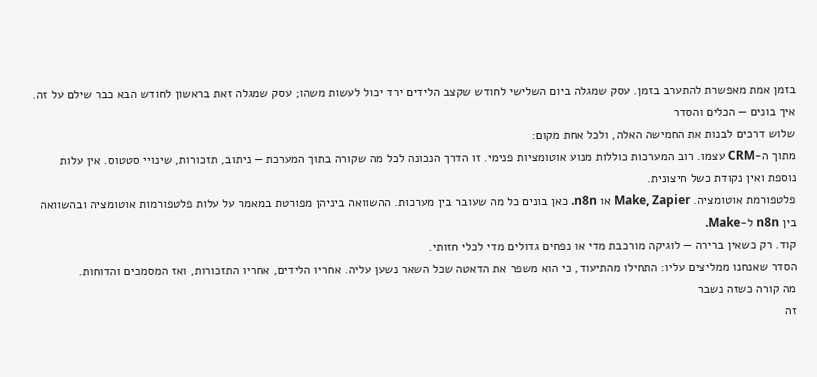בזמן אמת מאפשרת להתערב בזמן. עסק שמגלה ביום השלישי לחודש שקצב הלידים ירד יכול לעשות משהו; עסק שמגלה זאת בראשון לחודש הבא כבר שילם על זה.
איך בונים — הכלים והסדר
שלוש דרכים לבנות את החמישה האלה, ולכל אחת מקום:
מתוך ה-CRM עצמו. רוב המערכות כוללות מנוע אוטומציות פנימי. זו הדרך הנכונה לכל מה שקורה בתוך המערכת — ניתוב, תזכורות, שינויי סטטוס. אין עלות נוספת ואין נקודת כשל חיצונית.
פלטפורמת אוטומציה. Make, Zapier או n8n. כאן בונים כל מה שעובר בין מערכות. ההשוואה ביניהן מפורטת במאמר על עלות פלטפורמות אוטומציה ובהשוואה בין n8n ל-Make.
קוד. רק כשאין ברירה — לוגיקה מורכבת מדי או נפחים גדולים מדי לכלי חזותי.
הסדר שאנחנו ממליצים עליו: התחילו מהתיעוד, כי הוא משפר את הדאטה שכל השאר נשען עליה. אחריו הלידים, אחריו התזכורות, ואז המסמכים והדוחות.
מה קורה כשזה נשבר
זה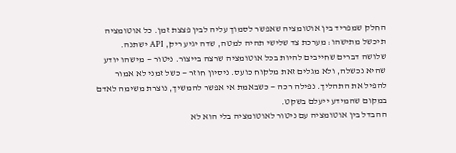החלק שמפריד בין אוטומציה שאפשר לסמוך עליה לבין פצצת זמן. כל אוטומציה תיכשל מתישהו: מערכת צד שלישי תהיה למטה, שדה יגיע ריק, API ישתנה.
שלושה דברים שחייבים להיות בכל אוטומציה שרצה בייצור. ניטור — מישהו יודע שהיא נכשלה, ולא מגלים זאת מלקוח כועס. ניסיון חוזר — כשל זמני לא אמור להפיל את התהליך. נפילה רכה — כשבאמת אי אפשר להמשיך, נוצרת משימה לאדם במקום שהמידע ייעלם בשקט.
ההבדל בין אוטומציה עם ניטור לאוטומציה בלי הוא לא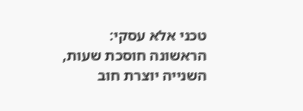טכני אלא עסקי: הראשונה חוסכת שעות, השנייה יוצרת חוב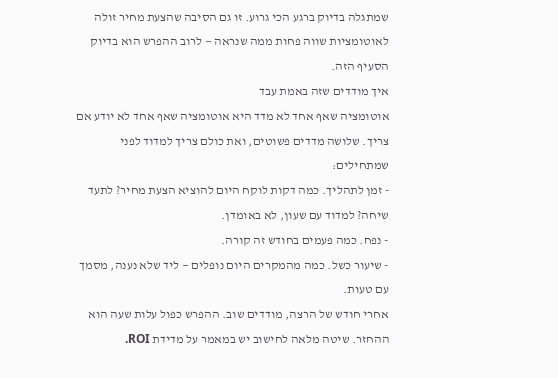שמתגלה בדיוק ברגע הכי גרוע. זו גם הסיבה שהצעת מחיר זולה לאוטומציות שווה פחות ממה שנראה — לרוב ההפרש הוא בדיוק הסעיף הזה.
איך מודדים שזה באמת עבד
אוטומציה שאף אחד לא מדד היא אוטומציה שאף אחד לא יודע אם צריך. שלושה מדדים פשוטים, ואת כולם צריך למדוד לפני שמתחילים:
- זמן לתהליך. כמה דקות לוקח היום להוציא הצעת מחיר? לתעד שיחה? למדוד עם שעון, לא באומדן.
- נפח. כמה פעמים בחודש זה קורה.
- שיעור כשל. כמה מהמקרים היום נופלים — ליד שלא נענה, מסמך עם טעות.
אחרי חודש של הרצה, מודדים שוב. ההפרש כפול עלות שעה הוא ההחזר. שיטה מלאה לחישוב יש במאמר על מדידת ROI.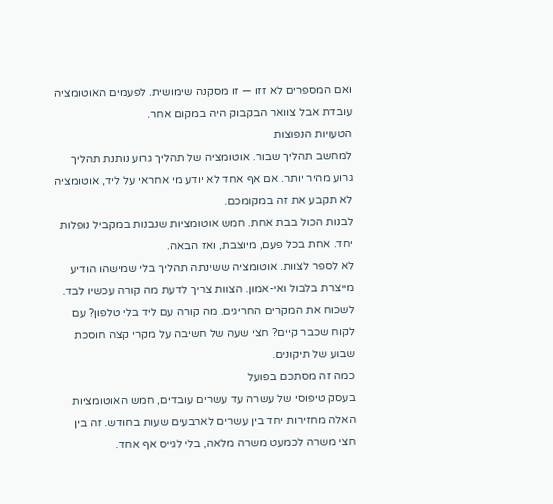ואם המספרים לא זזו — זו מסקנה שימושית. לפעמים האוטומציה עובדת אבל צוואר הבקבוק היה במקום אחר.
הטעויות הנפוצות
למחשב תהליך שבור. אוטומציה של תהליך גרוע נותנת תהליך גרוע מהיר יותר. אם אף אחד לא יודע מי אחראי על ליד, אוטומציה לא תקבע את זה במקומכם.
לבנות הכול בבת אחת. חמש אוטומציות שנבנות במקביל נופלות יחד. אחת בכל פעם, מיוצבת, ואז הבאה.
לא לספר לצוות. אוטומציה ששינתה תהליך בלי שמישהו הודיע מייצרת בלבול ואי-אמון. הצוות צריך לדעת מה קורה עכשיו לבד.
לשכוח את המקרים החריגים. מה קורה עם ליד בלי טלפון? עם לקוח שכבר קיים? חצי שעה של חשיבה על מקרי קצה חוסכת שבוע של תיקונים.
כמה זה מסתכם בפועל
בעסק טיפוסי של עשרה עד עשרים עובדים, חמש האוטומציות האלה מחזירות יחד בין עשרים לארבעים שעות בחודש. זה בין חצי משרה לכמעט משרה מלאה, בלי לגייס אף אחד.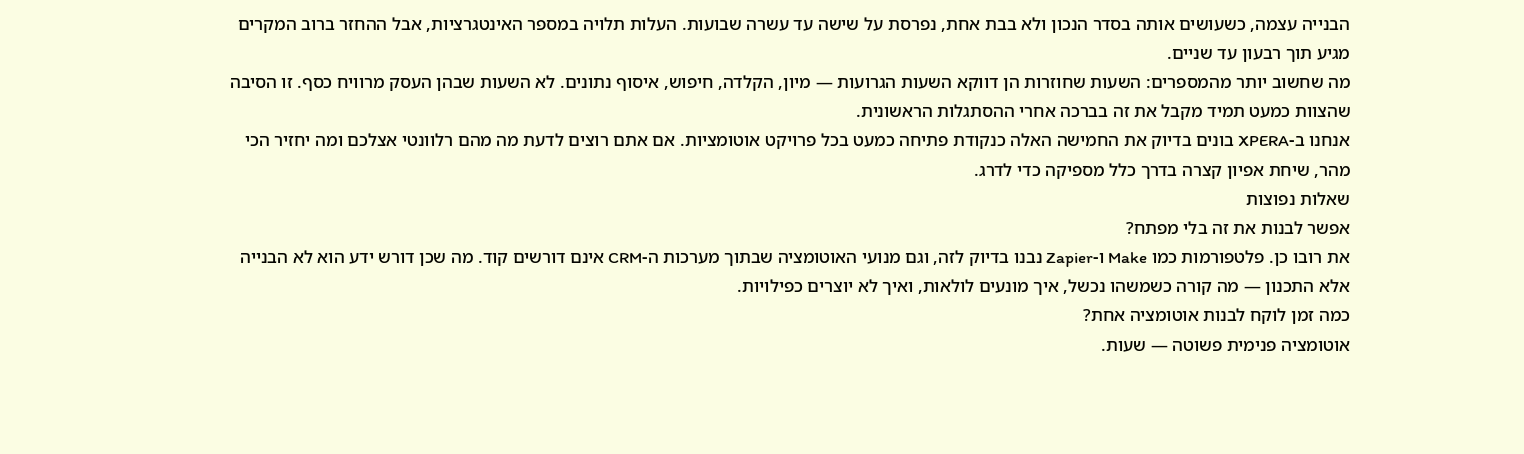הבנייה עצמה, כשעושים אותה בסדר הנכון ולא בבת אחת, נפרסת על שישה עד עשרה שבועות. העלות תלויה במספר האינטגרציות, אבל ההחזר ברוב המקרים מגיע תוך רבעון עד שניים.
מה שחשוב יותר מהמספרים: השעות שחוזרות הן דווקא השעות הגרועות — מיון, הקלדה, חיפוש, איסוף נתונים. לא השעות שבהן העסק מרוויח כסף. זו הסיבה שהצוות כמעט תמיד מקבל את זה בברכה אחרי ההסתגלות הראשונית.
אנחנו ב-XPERA בונים בדיוק את החמישה האלה כנקודת פתיחה כמעט בכל פרויקט אוטומציות. אם אתם רוצים לדעת מה מהם רלוונטי אצלכם ומה יחזיר הכי מהר, שיחת אפיון קצרה בדרך כלל מספיקה כדי לדרג.
שאלות נפוצות
אפשר לבנות את זה בלי מפתח?
את רובו כן. פלטפורמות כמו Make ו-Zapier נבנו בדיוק לזה, וגם מנועי האוטומציה שבתוך מערכות ה-CRM אינם דורשים קוד. מה שכן דורש ידע הוא לא הבנייה אלא התכנון — מה קורה כשמשהו נכשל, איך מונעים לולאות, ואיך לא יוצרים כפילויות.
כמה זמן לוקח לבנות אוטומציה אחת?
אוטומציה פנימית פשוטה — שעות.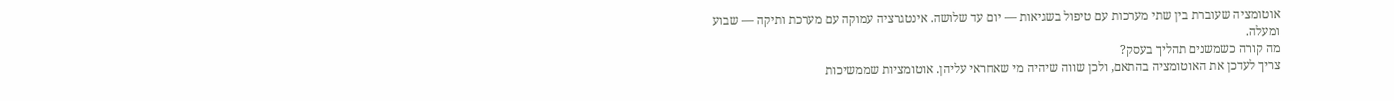אוטומציה שעוברת בין שתי מערכות עם טיפול בשגיאות — יום עד שלושה. אינטגרציה עמוקה עם מערכת ותיקה — שבוע ומעלה.
מה קורה כשמשנים תהליך בעסק?
צריך לעדכן את האוטומציה בהתאם, ולכן שווה שיהיה מי שאחראי עליהן. אוטומציות שממשיכות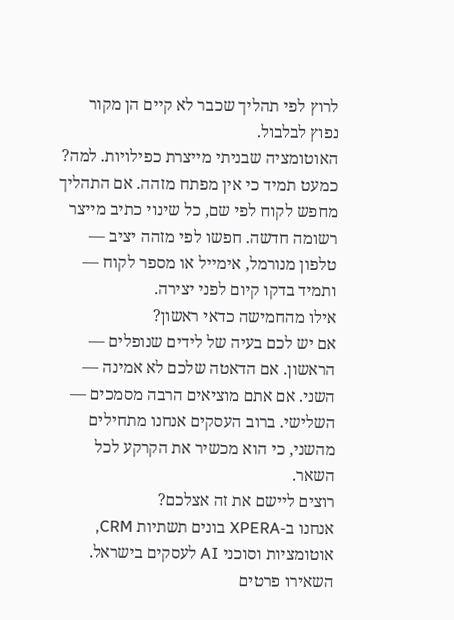לרוץ לפי תהליך שכבר לא קיים הן מקור נפוץ לבלבול.
האוטומציה שבניתי מייצרת כפילויות. למה?
כמעט תמיד כי אין מפתח מזהה. אם התהליך מחפש לקוח לפי שם, כל שינוי כתיב מייצר רשומה חדשה. חפשו לפי מזהה יציב — טלפון מנורמל, אימייל או מספר לקוח — ותמיד בדקו קיום לפני יצירה.
אילו מהחמישה כדאי ראשון?
אם יש לכם בעיה של לידים שנופלים — הראשון. אם הדאטה שלכם לא אמינה — השני. אם אתם מוציאים הרבה מסמכים — השלישי. ברוב העסקים אנחנו מתחילים מהשני, כי הוא מכשיר את הקרקע לכל השאר.
רוצים ליישם את זה אצלכם?
אנחנו ב-XPERA בונים תשתיות CRM, אוטומציות וסוכני AI לעסקים בישראל. השאירו פרטים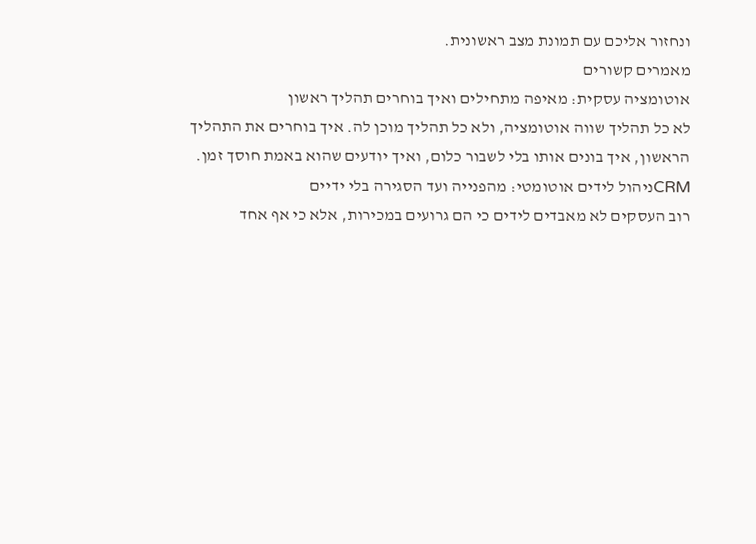ונחזור אליכם עם תמונת מצב ראשונית.
מאמרים קשורים
אוטומציה עסקית: מאיפה מתחילים ואיך בוחרים תהליך ראשון
לא כל תהליך שווה אוטומציה, ולא כל תהליך מוכן לה. איך בוחרים את התהליך הראשון, איך בונים אותו בלי לשבור כלום, ואיך יודעים שהוא באמת חוסך זמן.
CRMניהול לידים אוטומטי: מהפנייה ועד הסגירה בלי ידיים
רוב העסקים לא מאבדים לידים כי הם גרועים במכירות, אלא כי אף אחד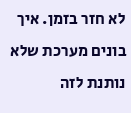לא חזר בזמן. איך בונים מערכת שלא נותנת לזה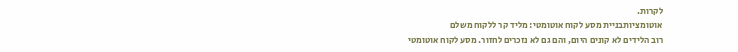לקרות.
אוטומציותבניית מסע לקוח אוטומטי: מליד קר ללקוח משלם
רוב הלידים לא קונים היום, והם גם לא נזכרים לחזור. מסע לקוח אוטומטי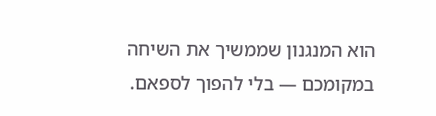הוא המנגנון שממשיך את השיחה במקומכם — בלי להפוך לספאם.